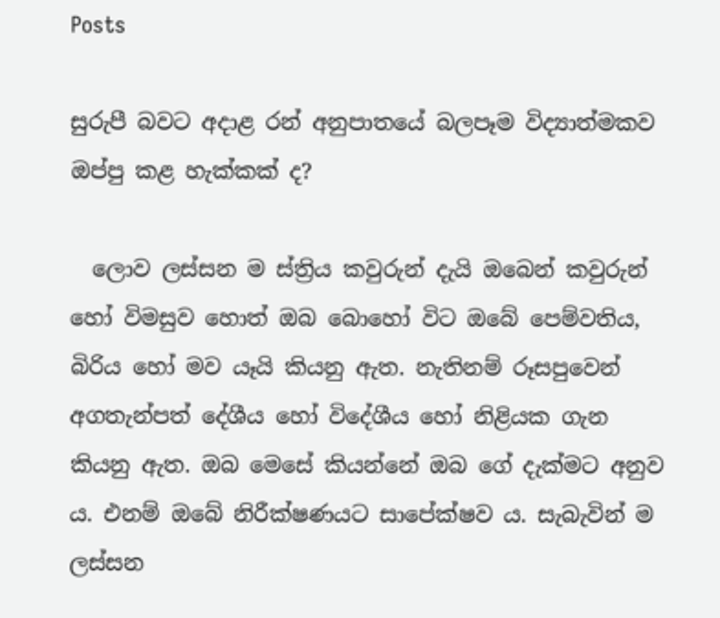Posts

සුරුපී බවට අදාළ රන් අනුපාතයේ බලපෑම විද්‍යාත්මකව ඔප්පු කළ හැක්‌කක්‌ ද?

  ලොව ලස්‌සන ම ස්‌ත්‍රිය කවුරුන් දැයි ඔබෙන් කවුරුන් හෝ විමසුව හොත් ඔබ බොහෝ විට ඔබේ පෙම්වතිය, බිරිය හෝ මව යෑයි කියනු ඇත. නැතිනම් රූසපුවෙන් අගතැන්පත් දේශීය හෝ විදේශීය හෝ නිළියක ගැන කියනු ඇත. ඔබ මෙසේ කියන්නේ ඔබ ගේ දැක්‌මට අනුව ය. එනම් ඔබේ නිරීක්‌ෂණයට සාපේක්‌ෂව ය. සැබැවින් ම ලස්‌සන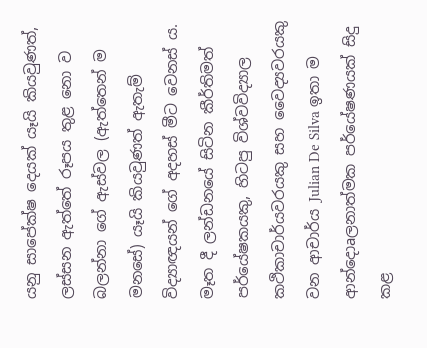යනු සාපේක්‌ෂ දෙයක්‌ යෑයි කියවුණත්, ලස්‌සන ඇත්තේ රූපය තුළ නො ව බලන්නා ගේ ඇස්‌වල (ඇත්තෙන් ම මනසේ) යෑයි කියවුණත් ඇතැම් විද්‍යාඥයන් ගේ අදහස්‌ මීට වෙනස්‌ ය. මෑත දී ලන්ඩනයේ සිටින කීර්තිමත් පර්යේෂකයකු, හිටපු විශ්වවිද්‍යාල කථිකාචාර්යවරයකු සහ වෛද්‍යවරයකු වන ආචාර්ය Julian De Silva ඉතා ම ආන්දොaලනාත්මක පර්යේෂණයක්‌ සිදු කළ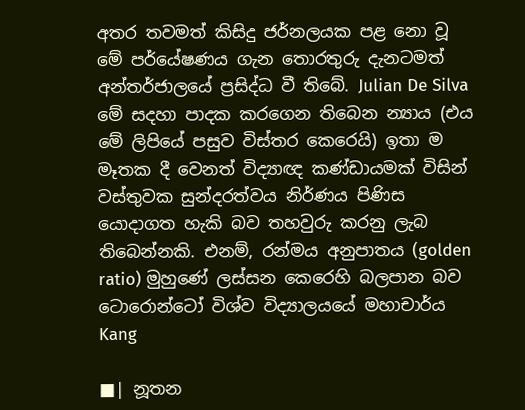අතර තවමත් කිසිදු ජර්නලයක පළ නො වූ මේ පර්යේෂණය ගැන තොරතුරු දැනටමත් අන්තර්ජාලයේ ප්‍රසිද්ධ වී තිබේ. Julian De Silva මේ සදහා පාදක කරගෙන තිබෙන න්‍යාය (එය මේ ලිපියේ පසුව විස්‌තර කෙරෙයි) ඉතා ම මෑතක දී වෙනත් විද්‍යාඥ කණ්‌ඩායමක්‌ විසින් වස්‌තුවක සුන්දරත්වය නිර්ණය පිණිස යොදාගත හැකි බව තහවුරු කරනු ලැබ තිබෙන්නකි. එනම්, රන්මය අනුපාතය (golden ratio) මුහුණේ ලස්‌සන කෙරෙහි බලපාන බව ටොරොන්ටෝ විශ්ව විද්‍යාලයයේ මහාචාර්ය Kang

■| නූතන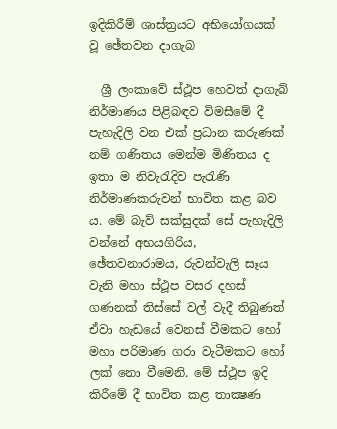ඉදිකිරීම් ශාස්‌ත්‍රයට අභියෝගයක්‌ වූ ඡේතවන දාගැබ

  ශ්‍රී ලංකාවේ ස්‌ථූප හෙවත් දාගැබ් නිර්මාණය පිළිබඳව විමසීමේ දී පැහැදිලි වන එක්‌ ප්‍රධාන කරුණක්‌ නම් ගණිතය මෙන්ම මිණිතය ද ඉතා ම නිවැරැදිව පැරැණි නිර්මාණකරුවන් භාවිත කළ බව ය. මේ බැව් සක්‌සුදක්‌ සේ පැහැදිලි වන්නේ අභයගිරිය, ඡේතවනාරාමය, රුවන්වැලි සෑය වැනි මහා ස්‌ථූප වසර දහස්‌ ගණනක්‌ තිස්‌සේ වල් වැදී තිබුණත් ඒවා හැඩයේ වෙනස්‌ වීමකට හෝ මහා පරිමාණ ගරා වැටීමකට හෝ ලක්‌ නො වීමෙනි. මේ ස්‌ථූප ඉදි කිරීමේ දී භාවිත කළ තාක්‍ෂණ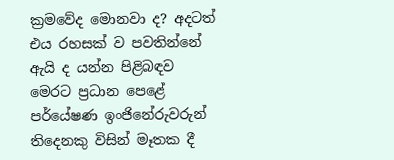ක්‍රමවේද මොනවා ද? අදටත් එය රහසක්‌ ව පවතින්නේ ඇයි ද යන්න පිළිබඳව මෙරට ප්‍රධාන පෙළේ පර්යේෂණ ඉංජිනේරුවරුන් තිදෙනකු විසින් මෑතක දී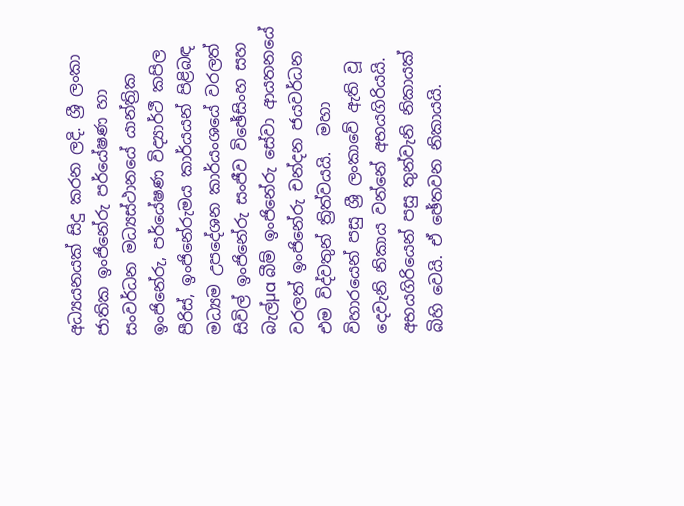අධ්‍යයනයක්‌ සිදු කරන ලදි. ශ්‍රී ලංකා ජාතික ඉංජිනේරු පර්යේෂණ හා සංවර්ධන මධ්‍යස්‌ථානයේ යාන්ත්‍රික ඉංජිනේරු, පර්යේෂණ විද්‍යාර්ථී කපිල පීරිස්‌, ඉංජිනේරුමය කාර්යයන් පිළිබඳ මධ්‍යම උපදේශන කාර්යංශයේ වරලත් සිවිල් ඉංජිනේරු සංජීව විඡේසිංහ සහ බැල්µa බීම් ඉංජිනේරු සේවා ආයතනයේ වරලත් ඉංජිනේරු චන්දන ජයවර්ධන එම විද්වතුන් ත්‍රිත්වයයි.  මහා විහාරයෙන් පසු ශ්‍රී ලංකාවේ ඇති වූ දෙවැනි නිකාය වන්නේ අභයගිරියයි. අභයගිරියෙන් පසු තුන්වැනි නිකායක්‌ බිහි වෙයි. ඒ ඡේතවන නිකායයි.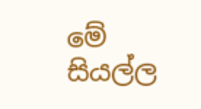මේ සියල්ල